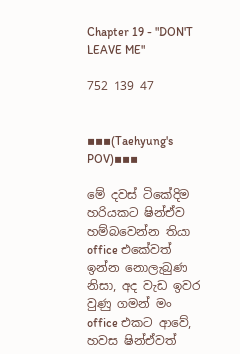Chapter 19 - "DON'T LEAVE ME"

752 139 47


▪▪▪(Taehyung's POV)▪▪▪

මේ දවස් ටිකේදිම හරියකට ෂින්ඒව හම්බවෙන්න තියා office එකේවත් ඉන්න නොලැබුණ නිසා, අද වැඩ ඉවර වුණු ගමන් මං office එකට ආවේ, හවස ෂින්ඒවත්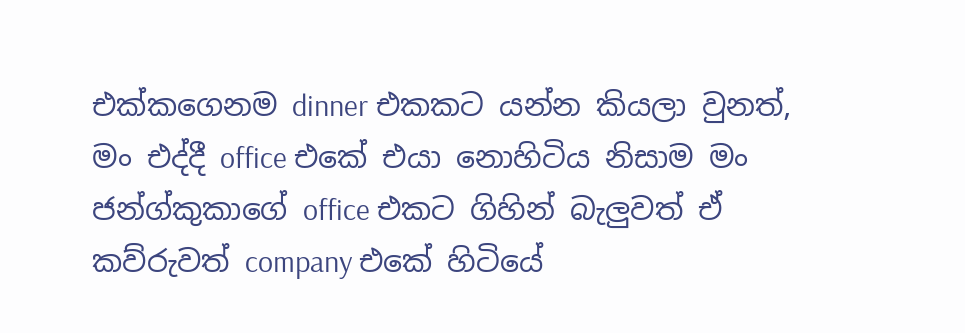එක්කගෙනම dinner එකකට යන්න කියලා වුනත්, මං එද්දී office එකේ එයා නොහිටිය නිසාම මං ජන්ග්කුකාගේ office එකට ගිහින් බැලුවත් ඒ කව්රුවත් company එකේ හිටියේ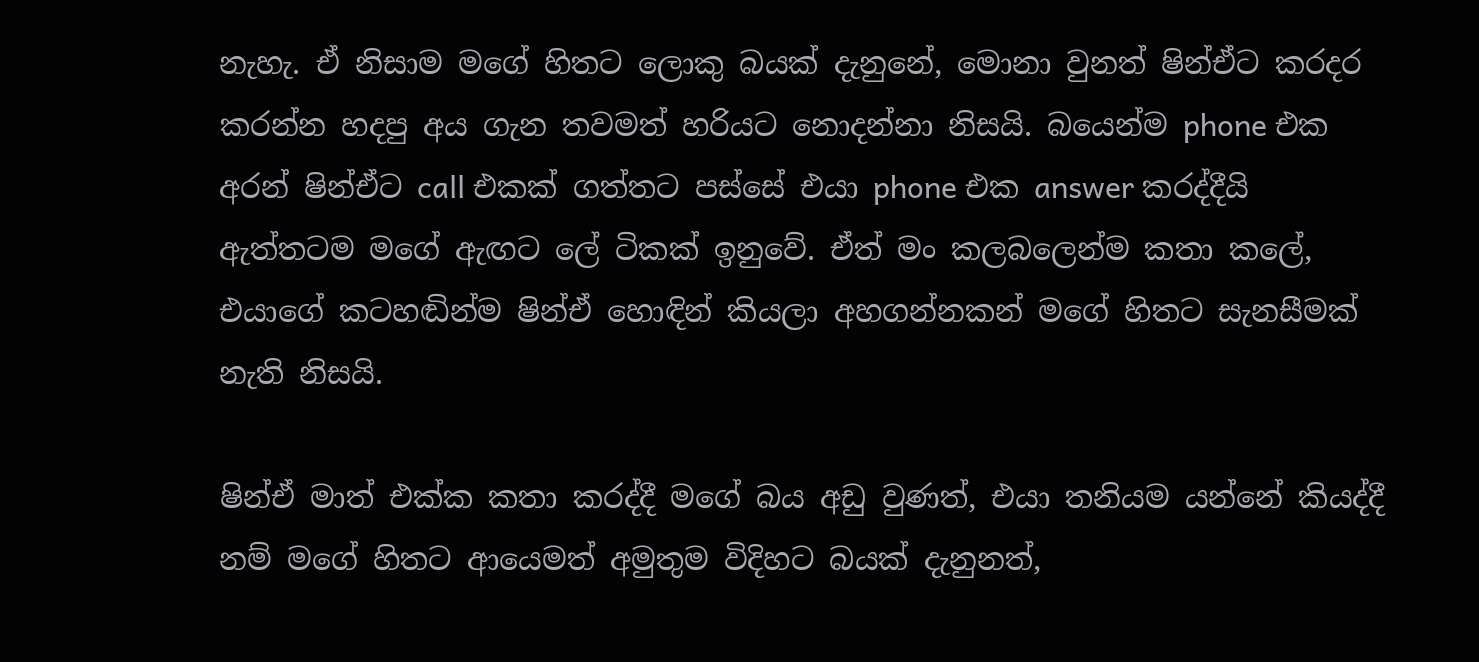නැහැ. ඒ නිසාම මගේ හිතට ලොකු බයක් දැනුනේ, මොනා වුනත් ෂින්ඒට කරදර කරන්න හදපු අය ගැන තවමත් හරියට නොදන්නා නිසයි. බයෙන්ම phone එක අරන් ෂින්ඒට call එකක් ගත්තට පස්සේ එයා phone එක answer කරද්දීයි ඇත්තටම මගේ ඇඟට ලේ ටිකක් ඉනුවේ. ඒත් මං කලබලෙන්ම කතා කලේ, එයාගේ කටහඬින්ම ෂින්ඒ හොඳින් කියලා අහගන්නකන් මගේ හිතට සැනසීමක් නැති නිසයි.

ෂින්ඒ මාත් එක්ක කතා කරද්දී මගේ බය අඩු වුණත්, එයා තනියම යන්නේ කියද්දී නම් මගේ හිතට ආයෙමත් අමුතුම විදිහට බයක් දැනුනත්,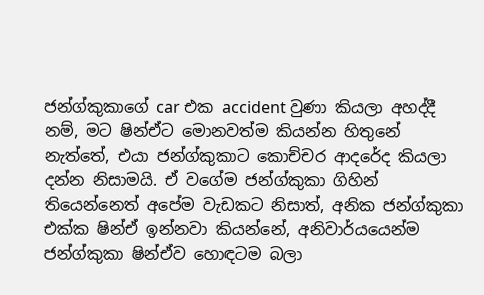ජන්ග්කුකාගේ car එක accident වුණා කියලා අහද්දී නම්, මට ෂින්ඒට මොනවත්ම කියන්න හිතුනේ නැත්තේ, එයා ජන්ග්කුකාට කොච්චර ආදරේද කියලා දන්න නිසාමයි. ඒ වගේම ජන්ග්කුකා ගිහින් තියෙන්නෙත් අපේම වැඩකට නිසාත්, අනික ජන්ග්කුකා එක්ක ෂින්ඒ ඉන්නවා කියන්නේ, අනිවාර්යයෙන්ම ජන්ග්කුකා ෂින්ඒව හොඳටම බලා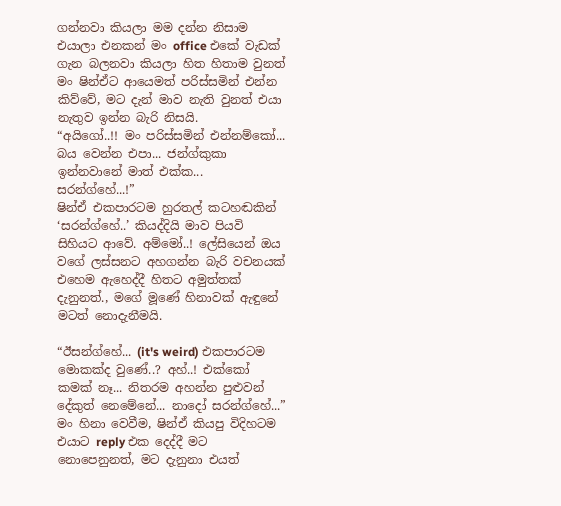ගන්නවා කියලා මම දන්න නිසාම එයාලා එනකන් මං office එකේ වැඩක් ගැන බලනවා කියලා හිත හිතාම වුනත් මං ෂින්ඒට ආයෙමත් පරිස්සමින් එන්න කිව්වේ, මට දැන් මාව නැති වුනත් එයා නැතුව ඉන්න බැරි නිසයි.
“අයිගෝ..!! මං පරිස්සමින් එන්නම්කෝ... බය වෙන්න එපා... ජන්ග්කුකා ඉන්නවානේ මාත් එක්ක... සරන්ග්හේ...!”
ෂින්ඒ එකපාරටම හුරතල් කටහඬකින් ‘සරන්ග්හේ..’ කියද්දියි මාව පියවි සිහියට ආවේ. අම්මෝ..! ලේසියෙන් ඔය වගේ ලස්සනට අහගන්න බැරි වචනයක් එහෙම ඇහෙද්දී හිතට අමුත්තක් දැනුනත්., මගේ මූණේ හිනාවක් ඇඳුනේ මටත් නොදැනීමයි.

“ඊසන්ග්හේ... (it's weird) එකපාරටම මොකක්ද වුණේ..? අහ්..! එක්කෝ කමක් නෑ... නිතරම අහන්න පුළුවන් දේකුත් නෙමේනේ... නාදෝ සරන්ග්හේ...”
මං හිනා වෙවීම, ෂින්ඒ කියපු විදිහටම එයාට reply එක දෙද්දී මට නොපෙනුනත්, මට දැනුනා එයත්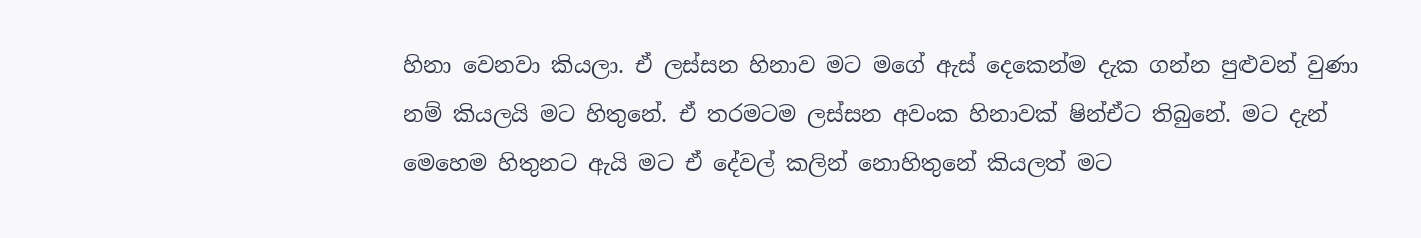හිනා වෙනවා කියලා. ඒ ලස්සන හිනාව මට මගේ ඇස් දෙකෙන්ම දැක ගන්න පුළුවන් වුණා නම් කියලයි මට හිතුනේ. ඒ තරමටම ලස්සන අවංක හිනාවක් ෂින්ඒට තිබුනේ. මට දැන් මෙහෙම හිතුනට ඇයි මට ඒ දේවල් කලින් නොහිතුනේ කියලත් මට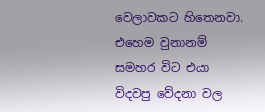වෙලාවකට හිතෙනවා. එහෙම වුනානම් සමහර විට එයා විදවපු වේදනා වල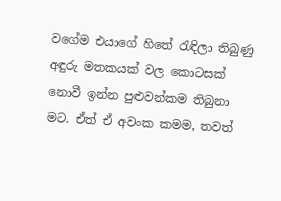වගේම එයාගේ හිතේ රැඳිලා තිබුණු අඳුරු මතකයක් වල කොටසක් නොවී ඉන්න පුළුවන්කම තිබුනා මට. ඒත් ඒ අවංක කමම, තවත්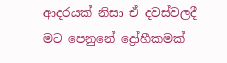ආදරයක් නිසා ඒ දවස්වලදී මට පෙනුනේ ද්‍රෝහීකමක්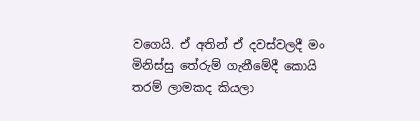වගෙයි. ඒ අතින් ඒ දවස්වලදී මං මිනිස්සු තේරුම් ගැනීමේදී කොයි තරම් ලාමකද කියලා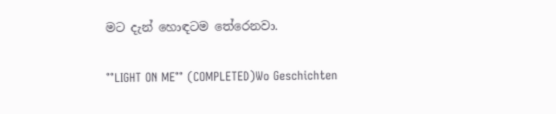මට දැන් හොඳටම තේරෙනවා.

°°LIGHT ON ME°° (COMPLETED)Wo Geschichten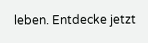leben. Entdecke jetzt